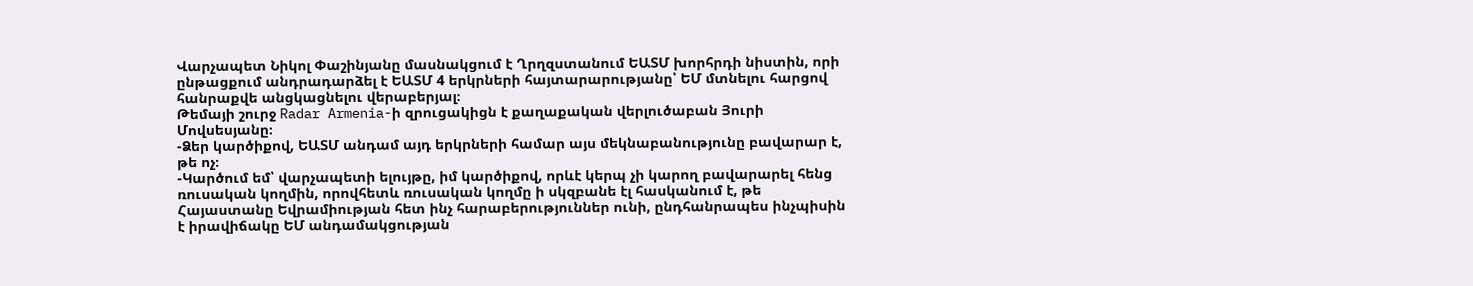Վարչապետ Նիկոլ Փաշինյանը մասնակցում է Ղրղզստանում ԵԱՏՄ խորհրդի նիստին, որի ընթացքում անդրադարձել է ԵԱՏՄ 4 երկրների հայտարարությանը՝ ԵՄ մտնելու հարցով հանրաքվե անցկացնելու վերաբերյալ։
Թեմայի շուրջ Radar Armenia-ի զրուցակիցն է քաղաքական վերլուծաբան Յուրի Մովսեսյանը։
-Ձեր կարծիքով, ԵԱՏՄ անդամ այդ երկրների համար այս մեկնաբանությունը բավարար է, թե ոչ։
-Կարծում եմ՝ վարչապետի ելույթը, իմ կարծիքով, որևէ կերպ չի կարող բավարարել հենց ռուսական կողմին, որովհետև ռուսական կողմը ի սկզբանե էլ հասկանում է, թե Հայաստանը Եվրամիության հետ ինչ հարաբերություններ ունի, ընդհանրապես ինչպիսին է իրավիճակը ԵՄ անդամակցության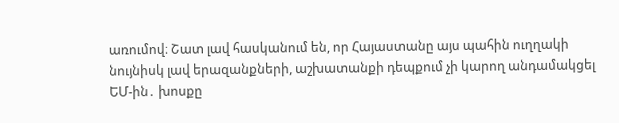առումով։ Շատ լավ հասկանում են, որ Հայաստանը այս պահին ուղղակի նույնիսկ լավ երազանքների, աշխատանքի դեպքում չի կարող անդամակցել ԵՄ-ին․ խոսքը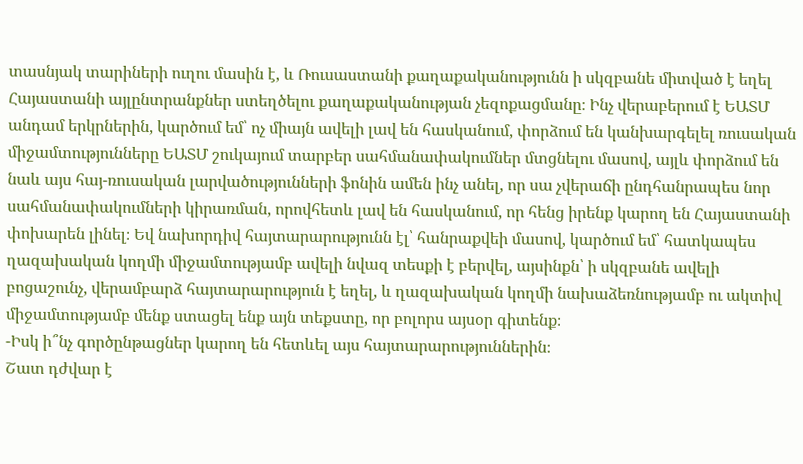տասնյակ տարիների ուղու մասին է, և Ռուսաստանի քաղաքականությունն ի սկզբանե միտված է եղել Հայաստանի այլընտրանքներ ստեղծելու քաղաքականության չեզոքացմանը։ Ինչ վերաբերում է ԵԱՏՄ անդամ երկրներին, կարծում եմ՝ ոչ միայն ավելի լավ են հասկանում, փորձում են կանխարգելել ռուսական միջամտությունները ԵԱՏՄ շուկայում տարբեր սահմանափակումներ մտցնելու մասով, այլև փորձում են նաև այս հայ-ռուսական լարվածությունների ֆոնին ամեն ինչ անել, որ սա չվերաճի ընդհանրապես նոր սահմանափակումների կիրառման, որովհետև լավ են հասկանում, որ հենց իրենք կարող են Հայաստանի փոխարեն լինել։ Եվ նախորդիվ հայտարարությունն էլ՝ հանրաքվեի մասով, կարծում եմ՝ հատկապես ղազախական կողմի միջամտությամբ ավելի նվազ տեսքի է բերվել, այսինքն՝ ի սկզբանե ավելի բոցաշունչ, վերամբարձ հայտարարություն է եղել, և ղազախական կողմի նախաձեռնությամբ ու ակտիվ միջամտությամբ մենք ստացել ենք այն տեքստը, որ բոլորս այսօր գիտենք։
-Իսկ ի՞նչ գործընթացներ կարող են հետևել այս հայտարարություններին։
Շատ դժվար է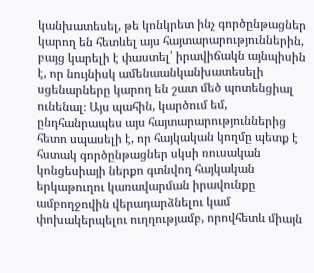կանխատեսել, թե կոնկրետ ինչ գործընթացներ կարող են հետևել այս հայտարարություններին, բայց կարելի է փաստել՝ իրավիճակն այնպիսին է, որ նույնիսկ ամենաանկանխատեսելի սցենարները կարող են շատ մեծ պոտենցիալ ունենալ։ Այս պահին, կարծում եմ, ընդհանրապես այս հայտարարություններից հետո սպասելի է, որ հայկական կողմը պետք է հստակ գործընթացներ սկսի ռուսական կոնցեսիայի ներքո գտնվող հայկական երկաթուղու կառավարման իրավունքը ամբողջովին վերադարձնելու կամ փոխակերպելու ուղղությամբ, որովհետև միայն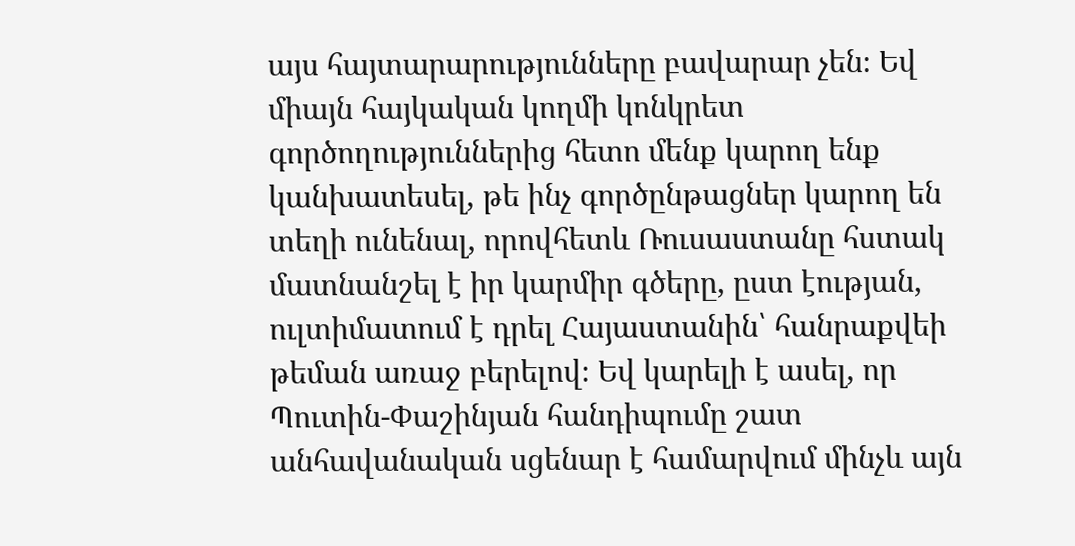այս հայտարարությունները բավարար չեն։ Եվ միայն հայկական կողմի կոնկրետ գործողություններից հետո մենք կարող ենք կանխատեսել, թե ինչ գործընթացներ կարող են տեղի ունենալ, որովհետև Ռուսաստանը հստակ մատնանշել է իր կարմիր գծերը, ըստ էության, ուլտիմատում է դրել Հայաստանին՝ հանրաքվեի թեման առաջ բերելով։ Եվ կարելի է ասել, որ Պուտին-Փաշինյան հանդիպումը շատ անհավանական սցենար է համարվում մինչև այն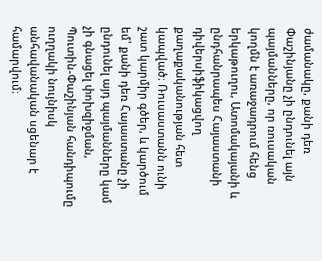ժամանակը, քանի դեռ Փաշինյանը չի ընդունել այն պայմանները, որ ռուսական կողմն է առաջադրում հենց երկաթուղու, Ատոմակայանի և ընդհանրապես Հայաստանի դիվերսիֆիկացվող քաղաքականության հետ կապված։ Ռուսաստանն ունի շատ կարմիր գծեր, և կարծում եմ՝ քանի դեռ Հայաստանը չի ընդունել այդ պայմանները կամ չի գնացել փոխզիջման, Պուտին-Փաշինյան հանդիպումը ուղղակի նույնիսկ անհավանական սցենար է համարվում։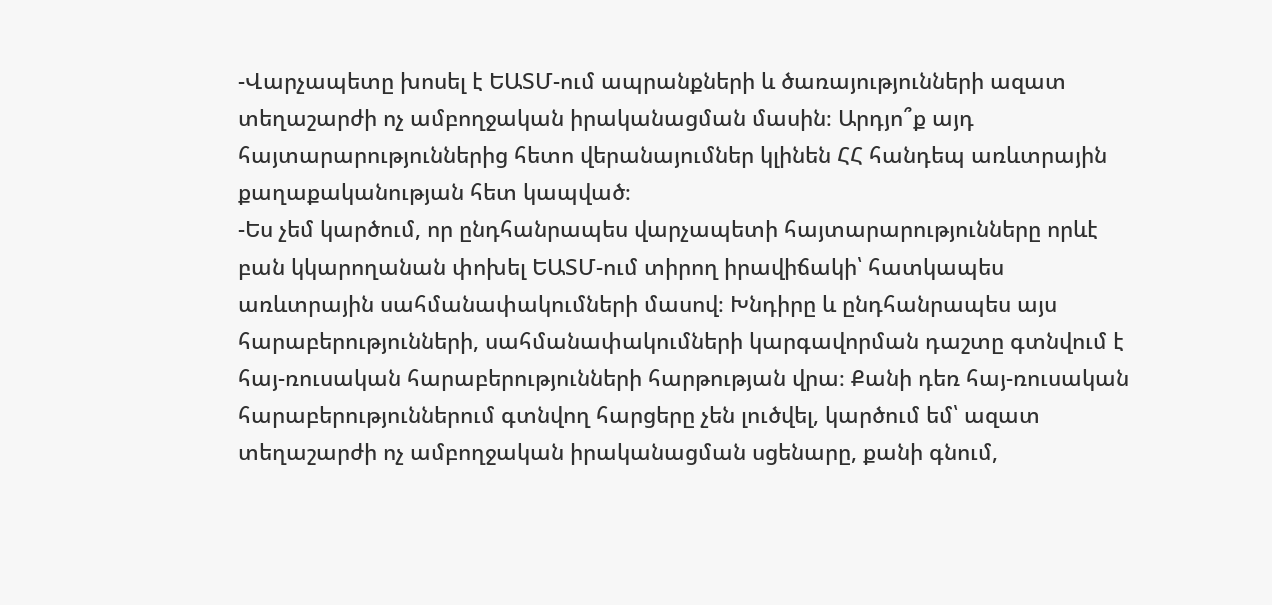-Վարչապետը խոսել է ԵԱՏՄ-ում ապրանքների և ծառայությունների ազատ տեղաշարժի ոչ ամբողջական իրականացման մասին։ Արդյո՞ք այդ հայտարարություններից հետո վերանայումներ կլինեն ՀՀ հանդեպ առևտրային քաղաքականության հետ կապված։
-Ես չեմ կարծում, որ ընդհանրապես վարչապետի հայտարարությունները որևէ բան կկարողանան փոխել ԵԱՏՄ-ում տիրող իրավիճակի՝ հատկապես առևտրային սահմանափակումների մասով։ Խնդիրը և ընդհանրապես այս հարաբերությունների, սահմանափակումների կարգավորման դաշտը գտնվում է հայ-ռուսական հարաբերությունների հարթության վրա։ Քանի դեռ հայ-ռուսական հարաբերություններում գտնվող հարցերը չեն լուծվել, կարծում եմ՝ ազատ տեղաշարժի ոչ ամբողջական իրականացման սցենարը, քանի գնում,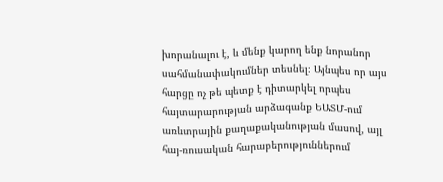խորանալու է, և մենք կարող ենք նորանոր սահմանափակումներ տեսնել։ Այնպես որ այս հարցը ոչ թե պետք է դիտարկել որպես հայտարարության արձագանք ԵԱՏՄ-ում առևտրային քաղաքականության մասով, այլ հայ-ռուսական հարաբերություններում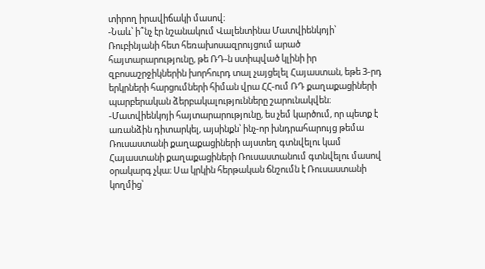տիրող իրավիճակի մասով։
-Նաև՝ ի՞նչ էր նշանակում Վալենտինա Մատվիենկոյի՝ Ռուբինյանի հետ հեռախոսազրույցում արած հայտարարությունը, թե ՌԴ-ն ստիպված կլինի իր զբոսաշրջիկներին խորհուրդ տալ չայցելել Հայաստան, եթե 3-րդ երկրների հարցումների հիման վրա ՀՀ-ում ՌԴ քաղաքացիների պարբերական ձերբակալությունները շարունակվեն։
-Մատվիենկոյի հայտարարությունը, ես չեմ կարծում, որ պետք է առանձին դիտարկել, այսինքն՝ ինչ-որ խնդրահարույց թեմա Ռուսաստանի քաղաքացիների այստեղ գտնվելու կամ Հայաստանի քաղաքացիների Ռուսաստանում գտնվելու մասով օրակարգ չկա։ Սա կրկին հերթական ճնշումն է Ռուսաստանի կողմից՝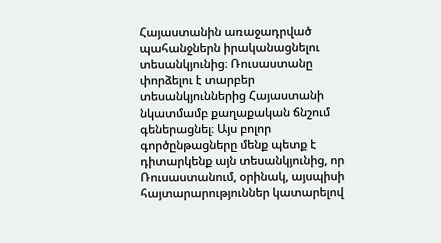Հայաստանին առաջադրված պահանջներն իրականացնելու տեսանկյունից։ Ռուսաստանը փորձելու է տարբեր տեսանկյուններից Հայաստանի նկատմամբ քաղաքական ճնշում գեներացնել։ Այս բոլոր գործընթացները մենք պետք է դիտարկենք այն տեսանկյունից, որ Ռուսաստանում, օրինակ, այսպիսի հայտարարություններ կատարելով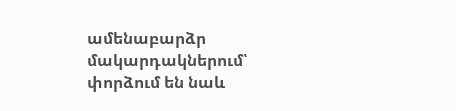ամենաբարձր մակարդակներում՝ փորձում են նաև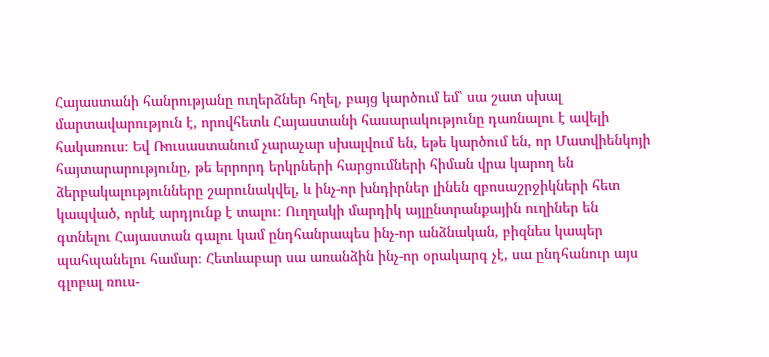Հայաստանի հանրությանը ուղերձներ հղել, բայց կարծում եմ՝ սա շատ սխալ մարտավարություն է, որովհետև Հայաստանի հասարակությունը դառնալու է ավելի հակառուս։ Եվ Ռուսաստանում չարաչար սխալվում են, եթե կարծում են, որ Մատվիենկոյի հայտարարությունը, թե երրորդ երկրների հարցումների հիման վրա կարող են ձերբակալությունները շարունակվել, և ինչ-որ խնդիրներ լինեն զբոսաշրջիկների հետ կապված, որևէ արդյունք է տալու։ Ուղղակի մարդիկ այլընտրանքային ուղիներ են գտնելու Հայաստան գալու կամ ընդհանրապես ինչ-որ անձնական, բիզնես կապեր պահպանելու համար։ Հետևաբար սա առանձին ինչ-որ օրակարգ չէ, սա ընդհանուր այս գլոբալ ռուս-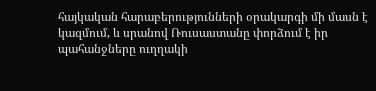հայկական հարաբերությունների օրակարգի մի մասն է կազմում, և սրանով Ռուսաստանը փորձում է իր պահանջները ուղղակի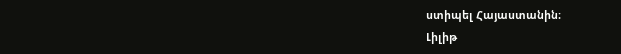ստիպել Հայաստանին։
Լիլիթ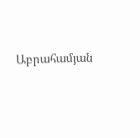Աբրահամյան